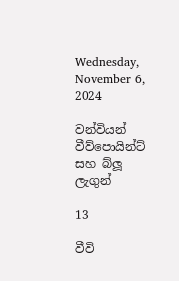Wednesday, November 6, 2024

වන්වියන් වීව්පොයින්ට් සහ බ්ලූ ලැගුන්

13

වීවි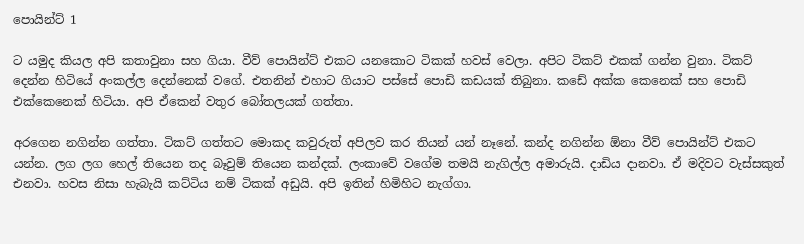පොයින්ට් 1

ට යමුද කියල අපි කතාවුනා සහ ගියා. වීව් පොයින්ට් එකට යනකොට ටිකක් හවස් වෙලා. අපිට ටිකට් එකක් ගන්න වුනා. ටිකට් දෙන්න හිටියේ අංකල්ල දෙන්නෙක් වගේ. එතනින් එහාට ගියාට පස්සේ පොඩි කඩයක් තිබුනා. කඩේ අක්ක කෙනෙක් සහ පොඩි එක්කෙනෙක් හිටියා. අපි ඒකෙන් වතුර බෝතලයක් ගත්තා.

අරගෙන නගින්න ගත්තා. ටිකට් ගත්තට මොකද කවුරුත් අපිලව කර තියන් යන් නෑනේ. කන්ද නගින්න ඕනා වීව් පොයින්ට් එකට යන්න. ලග ලග හෙල් තියෙන තද බෑවුම් තියෙන කන්දක්. ලංකාවේ වගේම තමයි නැගිල්ල අමාරුයි. දාඩිය දානවා. ඒ මදිවට වැස්සකුත් එනවා. හවස නිසා හැබැයි කට්ටිය නම් ටිකක් අඩුයි. අපි ඉතින් හිමිහිට නැග්ගා.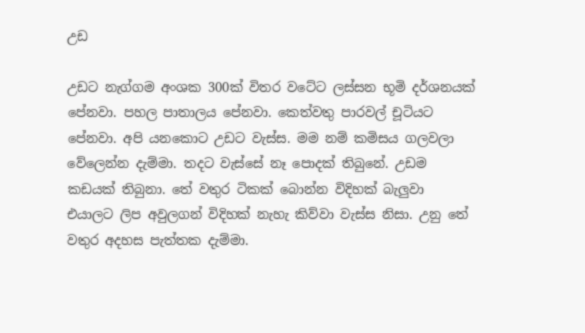උඩ

උඩට නැග්ගම අංශක 300ක් විතර වටේට ලස්සන භූමි දර්ශනයක් පේනවා. පහල පාතාලය පේනවා. කෙත්වතු පාරවල් චූටියට පේනවා. අපි යනකොට උඩට වැස්ස. මම නම් කමිසය ගලවලා වේලෙන්න දැම්මා. තදට වැස්සේ නෑ පොදක් තිබුනේ. උඩම කඩයක් තිබුනා. තේ වතුර ටිකක් බොන්න විදිහක් බැලුවා එයාලට ලිප අවුලගන් විදිහක් නැහැ කිව්වා වැස්ස නිසා. උනු තේ වතුර අදහස පැත්තක දැම්මා.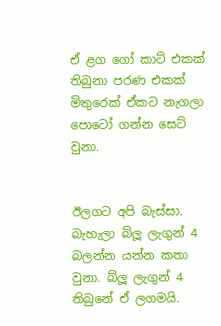ඒ ළග ගෝ කාට් එකක් තිබුනා පරණ එකක් මිතුරෙක් ඒකට නැගලා පොටෝ ගන්න සෙට් වුනා.


ඊලගට අපි බැස්සා. බැහැලා බ්ලූ ලැගුන් 4 බලන්න යන්න කතා වුනා. බ්ලූ ලැගුන් 4 තිබුනේ ඒ ලගමයි.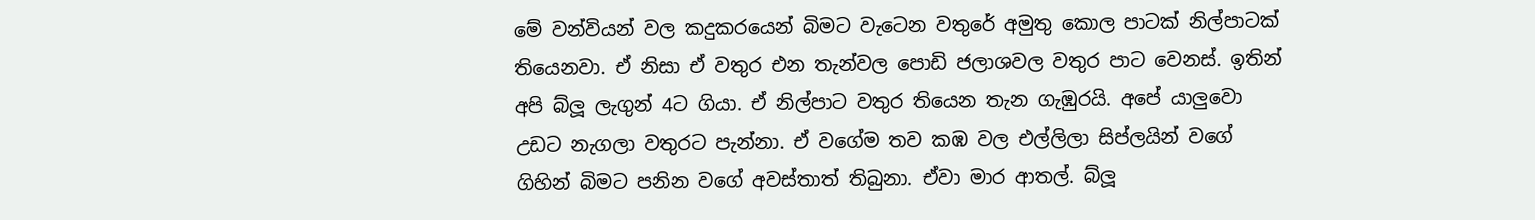මේ වන්වියන් වල කදුකරයෙන් බිමට වැටෙන වතුරේ අමුතු කොල පාටක් නිල්පාටක් තියෙනවා. ඒ නිසා ඒ වතුර එන තැන්වල පොඩි ජලාශවල වතුර පාට වෙනස්. ඉතින් අපි බ්ලූ ලැගුන් 4ට ගියා. ඒ නිල්පාට වතුර තියෙන තැන ගැඹුරයි. අපේ යාලුවො උඩට නැගලා වතුරට පැන්නා. ඒ වගේම තව කඹ වල එල්ලිලා සිප්ලයින් වගේ ගිහින් බිමට පනින වගේ අවස්තාත් තිබුනා. ඒවා මාර ආතල්. බ්ලූ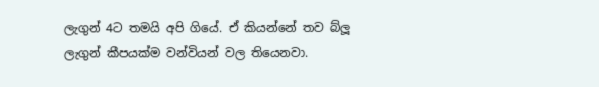ලැගුන් 4ට තමයි අපි ගියේ. ඒ කියන්නේ තව බ්ලූ ලැගුන් කීපයක්ම වන්වියන් වල තියෙනවා.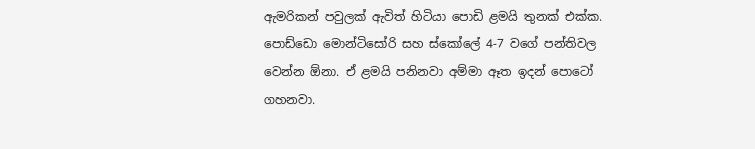ඇමරිකන් පවුලක් ඇවිත් හිටියා පොඩි ළමයි තුනක් එක්ක. පොඩ්ඩො මොන්ටිසෝරි සහ ස්කෝලේ 4-7 වගේ පන්තිවල වෙන්න ඕනා. ඒ ළමයි පනිනවා අම්මා ඈත ඉදන් පොටෝ ගහනවා.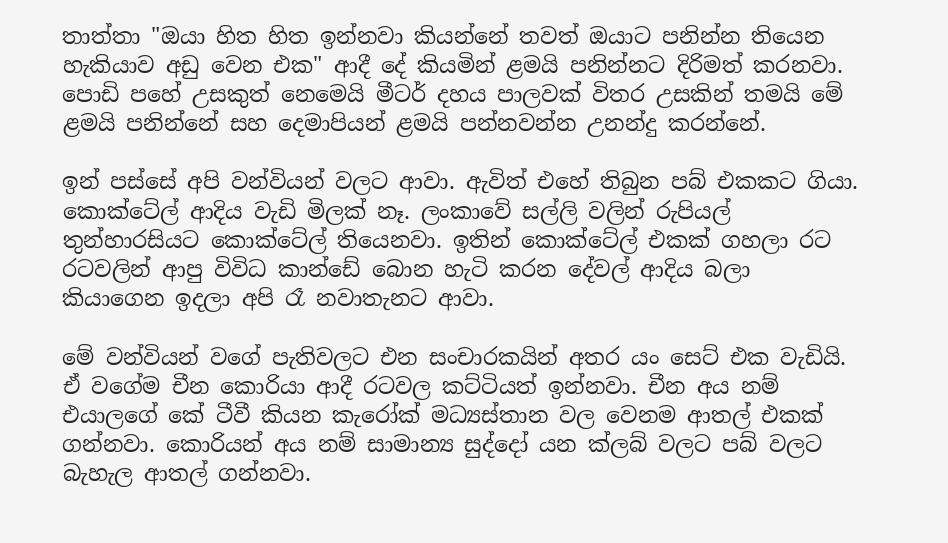තාත්තා "ඔයා හිත හිත ඉන්නවා කියන්නේ තවත් ඔයාට පනින්න තියෙන හැකියාව අඩු වෙන එක" ආදී දේ කියමින් ළමයි පනින්නට දිරිමත් කරනවා. පොඩි පහේ උසකුත් නෙමෙයි මීටර් දහය පාලවක් විතර උසකින් තමයි මේ ළමයි පනින්නේ සහ දෙමාපියන් ළමයි පන්නවන්න උනන්දු කරන්නේ.

ඉන් පස්සේ අපි වන්වියන් වලට ආවා. ඇවිත් එහේ තිබුන පබ් එකකට ගියා. කොක්ටේල් ආදිය වැඩි මිලක් නෑ. ලංකාවේ සල්ලි වලින් රුපියල් තුන්හාරසියට කොක්ටේල් තියෙනවා. ඉතින් කොක්ටේල් එකක් ගහලා රට රටවලින් ආපු විවිධ කාන්ඩේ බොන හැටි කරන දේවල් ආදිය බලා කියාගෙන ඉදලා අපි රෑ නවාතැනට ආවා.

මේ වන්වියන් වගේ පැතිවලට එන සංචාරකයින් අතර යං සෙට් එක වැඩියි. ඒ වගේම චීන කොරියා ආදී රටවල කට්ටියත් ඉන්නවා. චීන අය නම් එයාලගේ කේ ටීවී කියන කැරෝක් මධ්‍යස්තාන වල වෙනම ආතල් එකක් ගන්නවා. කොරියන් අය නම් සාමාන්‍ය සුද්දෝ යන ක්ලබ් වලට පබ් වලට බැහැල ආතල් ගන්නවා.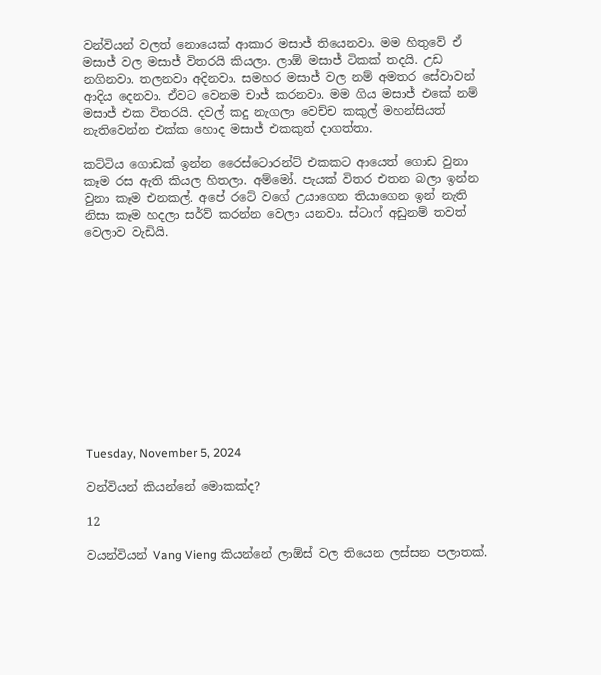වන්වියන් වලත් නොයෙක් ආකාර මසාජ් තියෙනවා. මම හිතුවේ ඒ මසාජ් වල මසාජ් විතරයි කියලා. ලාඕ මසාජ් ටිකක් තදයි. උඩ නගිනවා. තලනවා අදිනවා. සමහර මසාජ් වල නම් අමතර සේවාවන් ආදිය දෙනවා. ඒවට වෙනම චාජ් කරනවා. මම ගිය මසාජ් එකේ නම් මසාජ් එක විතරයි. දවල් කදු නැගලා වෙච්ච කකුල් මහන්සියත් නැතිවෙන්න එක්ක හොද මසාජ් එකකුත් දාගත්තා.

කට්ටිය ගොඩක් ඉන්න රෛස්ටොරන්ට් එකකට ආයෙත් ගොඩ වුනා කෑම රස ඇති කියල හිතලා. අම්මෝ. පැයක් විතර එතන බලා ඉන්න වුනා කෑම එනකල්. අපේ රටේ වගේ උයාගෙන තියාගෙන ඉන් නැති නිසා කෑම හදලා සර්ව් කරන්න වෙලා යනවා. ස්ටාෆ් අඩුනම් තවත් වෙලාව වැඩියි.












Tuesday, November 5, 2024

වන්වියන් කියන්නේ මොකක්ද?

12

වයන්වියන් Vang Vieng කියන්නේ ලාඕස් වල තියෙන ලස්සන පලාතක්.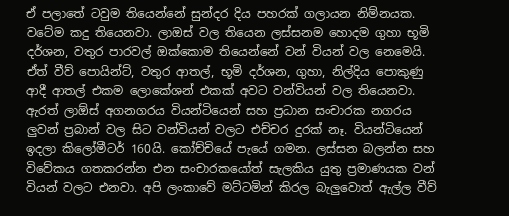ඒ පලාතේ ටවුම තියෙන්නේ සුන්දර දිය පහරක් ගලායන නිම්නයක. වටේම කදු තියෙනවා. ලාඔස් වල තියෙන ලස්සනම හොදම ගුහා භූමි දර්ශන, වතුර පාරවල් ඔක්කොම තියෙන්නේ වන් වියන් වල නෙමෙයි. ඒත් වීව් පොයින්ට්, වතුර ආතල්, භූමි දර්ශන, ගුහා, නිල්දිය පොකුණු ආදී ආතල් එකම ලොකේශන් එකක් අවට වන්වියන් වල තියෙනවා. ඇරත් ලාඕස් අගනගරය වියන්ටියෙන් සහ ප්‍රධාන සංචාරක නගරය ලුවන් ප්‍රබාන් වල සිට වන්වියන් වලට එච්චර දුරක් නෑ. වියන්ටියෙන් ඉදලා කිලෝමීටර් 160යි. කෝච්චියේ පැයේ ගමන. ලස්සන බලන්න සහ විවේකය ගතකරන්න එන සංචාරකයෝත් සැලකිය යුතු ප්‍රමාණයක වන් වියන් වලට එනවා. අපි ලංකාවේ මට්ටමින් කිරල බැලුවොත් ඇල්ල වීව්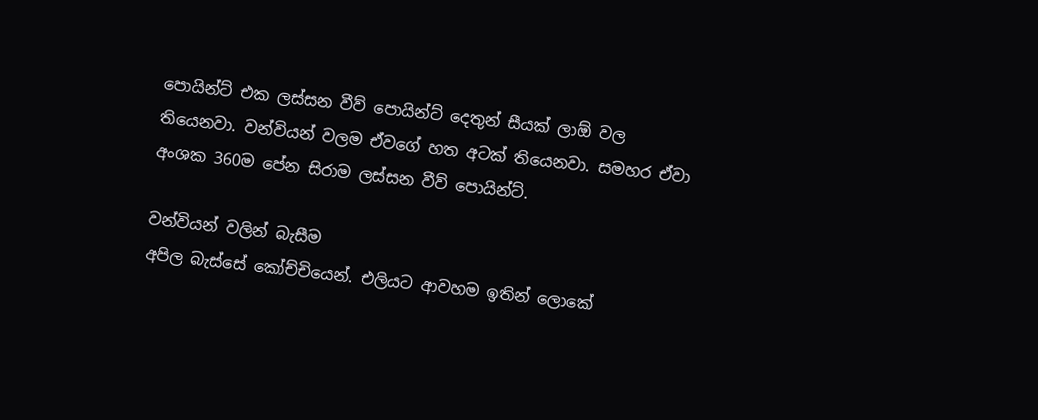පොයින්ට් එක ලස්සන වීව් පොයින්ට් දෙතුන් සීයක් ලාඕ වල තියෙනවා. වන්වියන් වලම ඒවගේ හත අටක් තියෙනවා. සමහර ඒවා අංශක 360ම පේන සිරාම ලස්සන වීව් පොයින්ට්.

වන්වියන් වලින් බැසීම
අපිල බැස්සේ කෝච්චියෙන්. එලියට ආවහම ඉතින් ලොකේ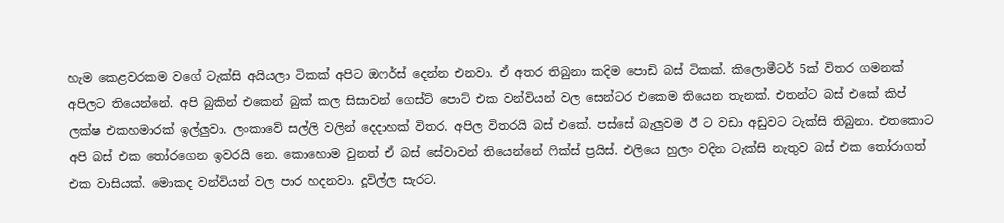හැම කෙළවරකම වගේ ටැක්සි අයියලා ටිකක් අපිට ඔෆර්ස් දෙන්න එනවා. ඒ අතර තිබුනා කදිම පොඩි බස් ටිකක්. කිලොමීටර් 5ක් විතර ගමනක් අපිලට තියෙන්නේ. අපි බුකින් එකෙන් බුක් කල සිසාවන් ගෙස්ට් පොට් එක වන්වියන් වල සෙන්ටර එකෙම තියෙන තැනක්. එතන්ට බස් එකේ කිප් ලක්ෂ එකහමාරක් ඉල්ලුවා. ලංකාවේ සල්ලි වලින් දෙදාහක් විතර. අපිල විතරයි බස් එකේ. පස්සේ බැලුවම ඊ ට වඩා අඩුවට ටැක්සි තිබුනා. එතකොට අපි බස් එක තෝරගෙන ඉවරයි නෙ. කොහොම වුනත් ඒ බස් සේවාවන් තියෙන්නේ ෆික්ස් ප්‍රයිස්. එලියෙ හුලං වදින ටැක්සි නැතුව බස් එක තෝරාගත් එක වාසියක්. මොකද වන්වියන් වල පාර හදනවා. දූවිල්ල සැරට.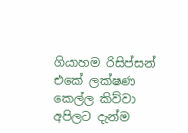ගියාහම රිසිප්සන් එකේ ලක්ෂණ කෙල්ල කිව්වා අපිලට දැන්ම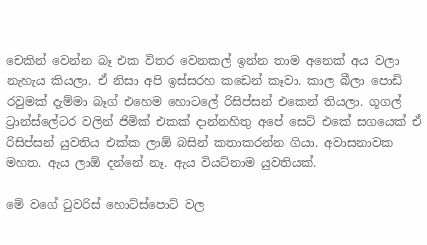චෙකින් වෙන්න බෑ එක විතර වෙනකල් ඉන්න තාම අනෙක් අය වලා නැහැය කියලා. ඒ නිසා අපි ඉස්සරහ කඩෙන් කෑවා. කාල බීලා පොඩි රවුමක් දැම්මා බෑග් එහෙම හොටලේ රිසිප්සන් එකෙන් තියලා. ගූගල් ට්‍රාන්ස්ලේටර වලින් ජිමික් එකක් දාන්නහිතු අපේ සෙට් එකේ සගයෙක් ඒ රිසිප්සන් යුවතිය එක්ක ලාඕ බසින් කතාකරන්න ගියා. අවාසනාවක මහත. ඇය ලාඕ දන්නේ නෑ. ඇය වියට්නාම යුවතියක්.

මේ වගේ ටුවරිස් හොට්ස්පොට් වල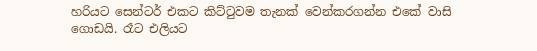හරියට සෙන්ටර් එකට කිට්ටුවම තැනක් වෙන්කරගන්න එකේ වාසි ගොඩයි. රෑට එලියට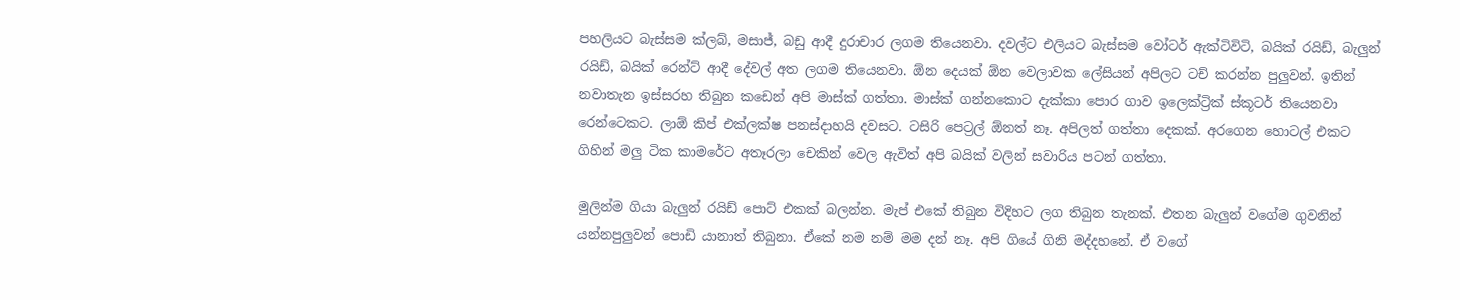පහලියට බැස්සම ක්ලබ්, මසාජ්, බඩු ආදී දුරාචාර ලගම තියෙනවා. දවල්ට එලියට බැස්සම වෝටර් ඇක්ටිවිටි, බයික් රයිඩ්, බැලුන් රයිඩ්, බයික් රෙන්ට් ආදී දේවල් අත ලගම තියෙනවා. ඕන දෙයක් ඕන වෙලාවක ලේසියන් අපිලට ටච් කරන්න පුලුවන්. ඉතින් නවාතැන ඉස්සරහ තිබුන කඩෙන් අපි මාස්ක් ගත්තා. මාස්ක් ගන්නකොට දැක්කා පොර ගාව ඉලෙක්ට්‍රික් ස්කූටර් තියෙනවා රෙන්ටෙකට. ලාඕ කිප් එක්ලක්ෂ පනස්දාහයි දවසට. ටසිරි පෙට්‍රල් ඕනත් නෑ. අපිලත් ගත්තා දෙකක්. අරගෙන හොටල් එකට ගිහින් මලු ටික කාමරේට අතෑරලා චෙකින් වෙල ඇවිත් අපි බයික් වලින් සවාරිය පටන් ගත්තා.

මුලින්ම ගියා බැලුන් රයිඩ් පොට් එකක් බලන්න. මැප් එකේ තිබුන විදිහට ලග තිබුන තැනක්. එතන බැලුන් වගේම ගුවනින් යන්නපුලුවන් පොඩි යානාත් තිබුනා. ඒකේ නම නම් මම දන් නෑ. අපි ගියේ ගිනි මද්දහනේ. ඒ වගේ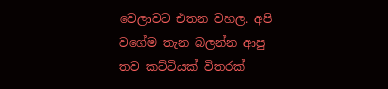වෙලාවට එතන වහල. අපි වගේම තැන බලන්න ආපු තව කට්ටියක් විතරක්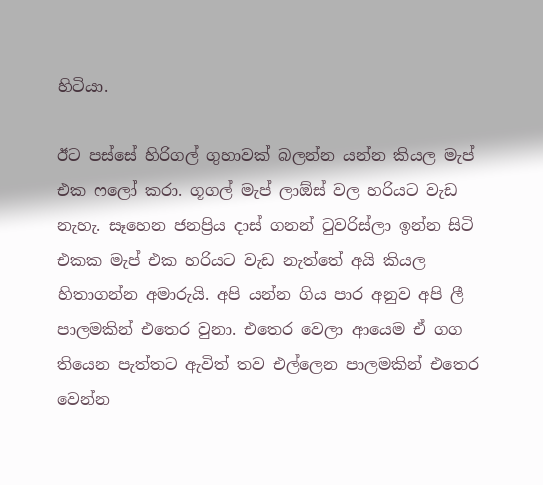හිටියා.

ඊට පස්සේ හිරිගල් ගුහාවක් බලන්න යන්න කියල මැප් එක ෆලෝ කරා. ගූගල් මැප් ලාඕස් වල හරියට වැඩ නැහැ. සෑහෙන ජනප්‍රිය දාස් ගනන් ටුවරිස්ලා ඉන්න සිටි එකක මැප් එක හරියට වැඩ නැත්තේ අයි කියල හිතාගන්න අමාරුයි. අපි යන්න ගිය පාර අනුව අපි ලී පාලමකින් එතෙර වුනා. එතෙර වෙලා ආයෙම ඒ ගග තියෙන පැත්තට ඇවිත් තව එල්ලෙන පාලමකින් එතෙර වෙන්න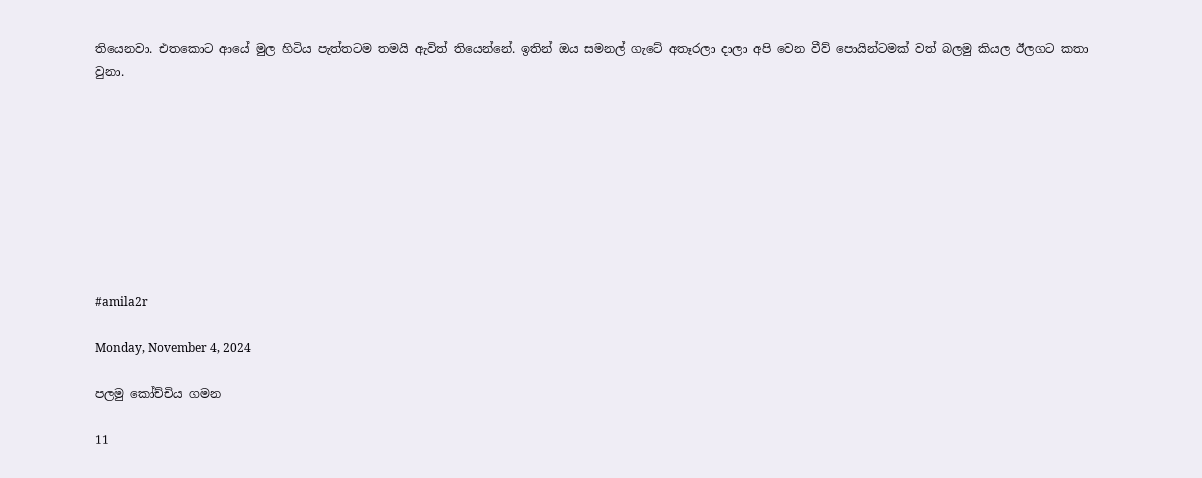තියෙනවා. එතකොට ආයේ මුල හිටිය පැත්තටම තමයි ඇවිත් තියෙන්නේ. ඉතින් ඔය සමනල් ගැටේ අතෑරලා දාලා අපි වෙන වීව් පොයින්ටමක් වත් බලමු කියල ඊලගට කතා වුනා.









#amila2r

Monday, November 4, 2024

පලමු කෝච්චිය ගමන

11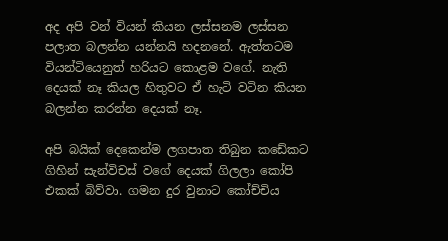අද අපි වන් වියන් කියන ලස්සනම ලස්සන පලාත බලන්න යන්නයි හදනනේ. ඇත්තටම වියන්ටියෙනුත් හරියට කොළම වගේ. නැති දෙයක් නෑ කියල හිතුවට ඒ හැටි වටින කියන බලන්න කරන්න දෙයක් නෑ.

අපි බයික් දෙකෙන්ම ලගපාත තිබුන කඩේකට ගිහින් සැන්විචස් වගේ දෙයක් ගිලලා කෝපි එකක් බිව්වා. ගමන දුර වුනාට කෝච්චිය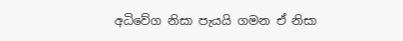අධිවේග නිසා පැයයි ගමන ඒ නිසා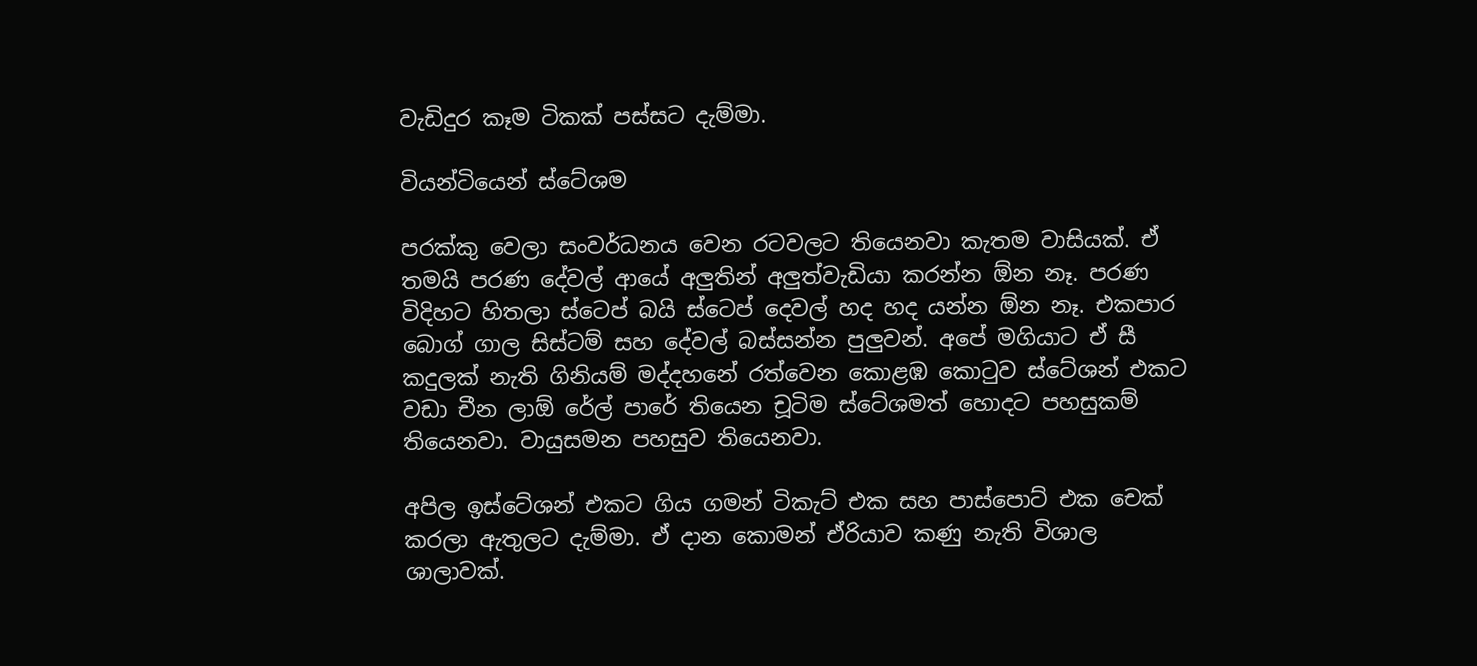වැඩිදුර කෑම ටිකක් පස්සට දැම්මා.

වියන්ටියෙන් ස්ටේශම

පරක්කු වෙලා සංවර්ධනය වෙන රටවලට තියෙනවා කැතම වාසියක්. ඒ තමයි පරණ දේවල් ආයේ අලුතින් අලුත්වැඩියා කරන්න ඕන නෑ. පරණ විදිහට හිතලා ස්ටෙප් බයි ස්ටෙප් දෙවල් හද හද යන්න ඕන නෑ. එකපාර බොග් ගාල සිස්ටම් සහ දේවල් බස්සන්න පුලුවන්. අපේ මගියාට ඒ සී කදුලක් නැති ගිනියම් මද්දහනේ රත්වෙන කොළඹ කොටුව ස්ටේශන් එකට වඩා චීන ලාඕ රේල් පාරේ තියෙන චූටිම ස්ටේශමත් හොදට පහසුකම් තියෙනවා. වායුසමන පහසුව තියෙනවා.

අපිල ඉස්ටේශන් එකට ගිය ගමන් ටිකැට් එක සහ පාස්පොට් එක චෙක් කරලා ඇතුලට දැම්මා. ඒ දාන කොමන් ඒරියාව කණු නැති විශාල ශාලාවක්.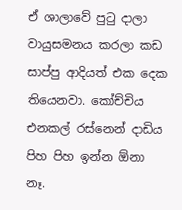ඒ ශාලාවේ පුටු දාලා වායුසමනය කරලා කඩ සාප්පු ආදියත් එක දෙක තියෙනවා. කෝච්චිය එනකල් රස්නෙන් දාඩිය පිහ පිහ ඉන්න ඕනා නෑ.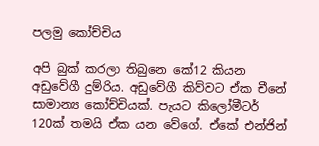පලමු කෝච්චිය

අපි බුක් කරලා තිබුනෙ කේ12 කියන අඩුවේගී දුම්රිය. අඩුවේගී කිව්වට ඒක චීනේ සාමාන්‍ය කෝච්චියක්. පැයට කිලෝමීටර් 120ක් තමයි ඒක යන වේගේ. ඒකේ එන්ජින්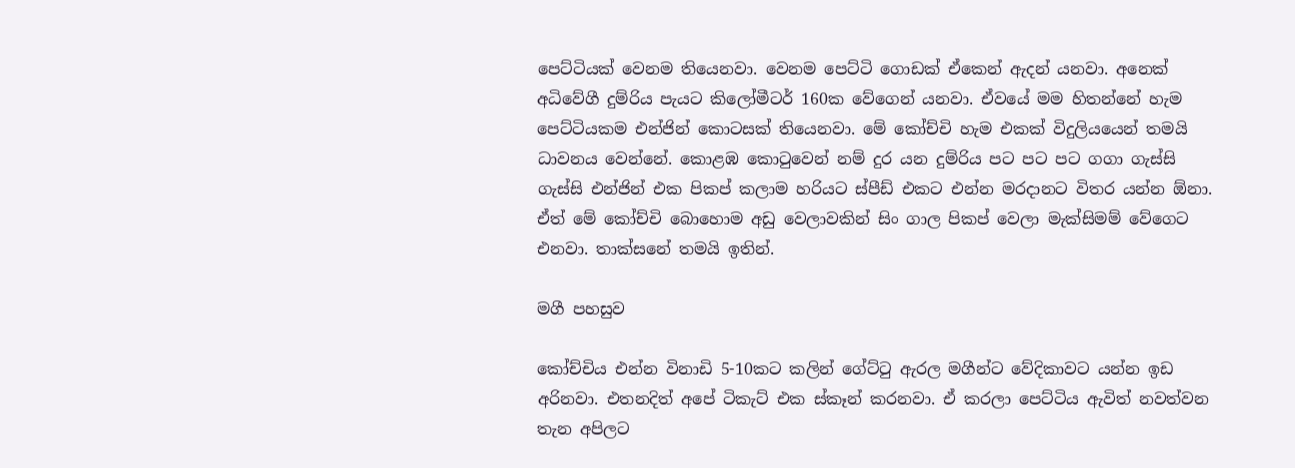පෙට්ටියක් වෙනම තියෙනවා. වෙනම පෙට්ටි ගොඩක් ඒකෙන් ඇදන් යනවා. අනෙක් අධිවේගී දුම්රිය පැයට කිලෝමීටර් 160ක වේගෙන් යනවා. ඒවයේ මම හිතන්නේ හැම පෙට්ටියකම එන්ජින් කොටසක් තියෙනවා. මේ කෝච්චි හැම එකක් විදුලියයෙන් තමයි ධාවනය වෙන්නේ. කොළඹ කොටුවෙන් නම් දුර යන දුම්රිය පට පට පට ගගා ගැස්සි ගැස්සි එන්ජින් එක පිකප් කලාම හරියට ස්පීඩ් එකට එන්න මරදානට විතර යන්න ඕනා. ඒත් මේ කෝච්චි බොහොම අඩු වෙලාවකින් සිං ගාල පිකප් වෙලා මැක්සිමම් වේගෙට එනවා. තාක්සනේ තමයි ඉතින්.

මගී පහසුව

කෝච්චිය එන්න විනාඩි 5-10කට කලින් ගේට්ටු ඇරල මගීන්ට වේදිකාවට යන්න ඉඩ අරිනවා. එතනදිත් අපේ ටිකැට් එක ස්කෑන් කරනවා. ඒ කරලා පෙට්ටිය ඇවිත් නවත්වන තැන අපිලට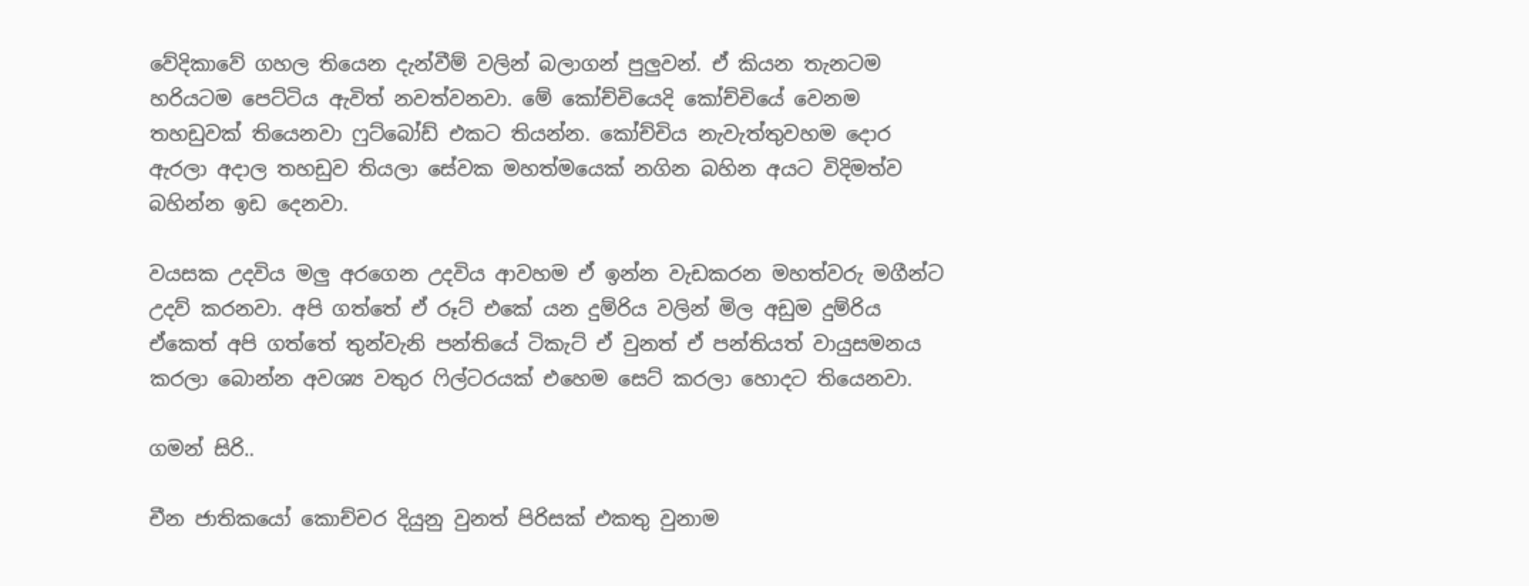වේදිකාවේ ගහල තියෙන දැන්වීම් වලින් බලාගන් පුලුවන්. ඒ කියන තැනටම හරියටම පෙට්ටිය ඇවිත් නවත්වනවා. මේ කෝච්චියෙදි කෝච්චියේ වෙනම තහඩුවක් තියෙනවා ෆුට්බෝඩ් එකට තියන්න. කෝච්චිය නැවැත්තුවහම දොර ඇරලා අදාල තහඩුව තියලා සේවක මහත්මයෙක් නගින බහින අයට විදිමත්ව බහින්න ඉඩ දෙනවා.

වයසක උදවිය මලු අරගෙන උදවිය ආවහම ඒ ඉන්න වැඩකරන මහත්වරු මගීන්ට උදව් කරනවා. අපි ගත්තේ ඒ රූට් එකේ යන දුම්රිය වලින් මිල අඩුම දුම්රිය ඒකෙත් අපි ගත්තේ තුන්වැනි පන්තියේ ටිකැට් ඒ වුනත් ඒ පන්තියත් වායුසමනය කරලා බොන්න අවශ්‍ය වතුර ෆිල්ටරයක් එහෙම සෙට් කරලා හොදට තියෙනවා.

ගමන් සිරි..

චීන ජාතිකයෝ කොච්චර දියුනු වුනත් පිරිසක් එකතු වුනාම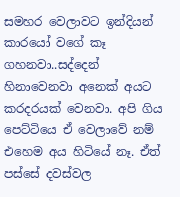සමහර වෙලාවට ඉන්දියන් කාරයෝ වගේ කෑ ගහනවා..සද්දෙන් හිනාවෙනවා අනෙක් අයට කරදරයක් වෙනවා. අපි ගිය පෙට්ටියෙ ඒ වෙලාවේ නම් එහෙම අය හිටියේ නෑ. ඒත් පස්සේ දවස්වල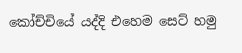කෝච්චියේ යද්දි එහෙම සෙට් හමු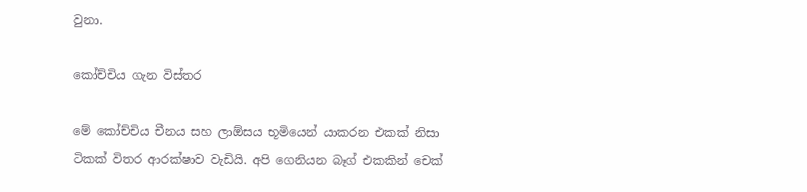වුනා.

කෝච්චිය ගැන විස්තර

මේ කෝච්චිය චීනය සහ ලාඕසය භූමියෙන් යාකරන එකක් නිසා ටිකක් විතර ආරක්ෂාව වැඩියි. අපි ගෙනියන බෑග් එකකින් චෙක්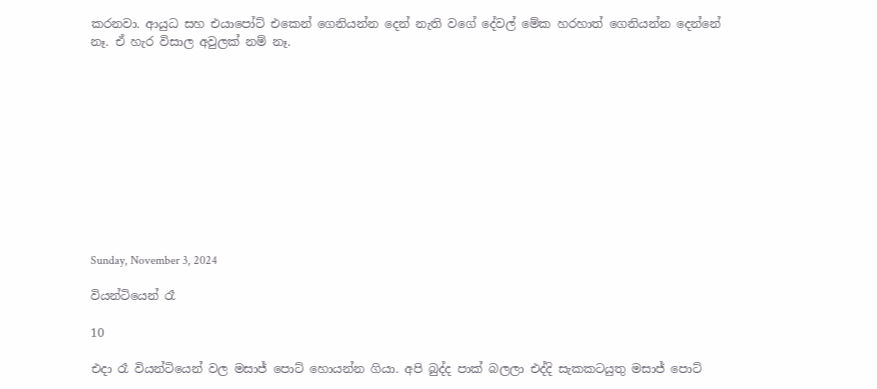කරනවා. ආයුධ සහ එයාපෝට් එකෙන් ගෙනියන්න දෙන් නැති වගේ දේවල් මේක හරහාත් ගෙනියන්න දෙන්නේ නෑ. ඒ හැර විසාල අවුලක් නම් නෑ.











Sunday, November 3, 2024

වියන්ටියෙන් රෑ

10

එදා රෑ වියන්ටියෙන් වල මසාජ් පොට් හොයන්න ගියා. අපි බුද්ද පාක් බලලා එද්දි සැකකටයුතු මසාජ් පොට්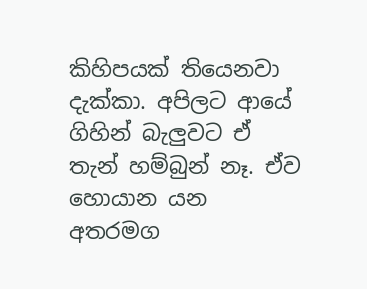කිහිපයක් තියෙනවා දැක්කා. අපිලට ආයේ ගිහින් බැලුවට ඒ තැන් හම්බුන් නෑ. ඒව හොයාන යන අතරමග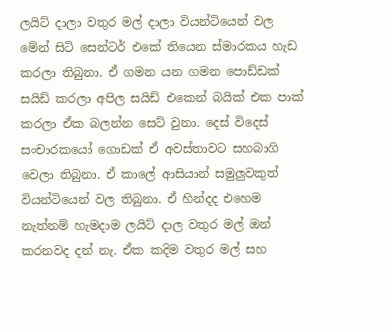ලයිට් දාලා වතුර මල් දාලා වියන්ටියෙන් වල මේන් සිටි සෙන්ටර් එකේ තියෙන ස්මාරකය හැඩ කරලා තිබුනා. ඒ ගමන යන ගමන පොඩ්ඩක් සයිඩ් කරලා අපිල සයිඩ් එකෙන් බයික් එක පාක් කරලා ඒක බලන්න සෙට් වුනා. දෙස් විදෙස් සංචාරකයෝ ගොඩක් ඒ අවස්තාවට සහබාගි වෙලා තිබුනා. ඒ කාලේ ආසියාන් සමුලුවකුත් වියන්ටියෙන් වල තිබුනා. ඒ හින්දද එහෙම නැත්නම් හැමදාම ලයිට් දාල වතුර මල් ඔන් කරනවද දන් නැ. ඒක කදිම වතුර මල් සහ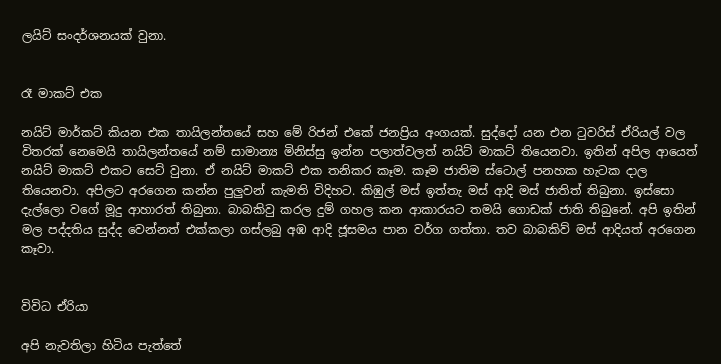ලයිට් සංදර්ශනයක් වුනා.


රෑ මාකට් එක

නයිට් මාර්කට් කියන එක තායිලන්තයේ සහ මේ රිජන් එකේ ජනප්‍රිය අංගයක්. සුද්දෝ යන එන ටුවරිස් ඒරියල් වල විතරක් නෙමෙයි තායිලන්තයේ නම් සාමාන්‍ය මිනිස්සු ඉන්න පලාත්වලත් නයිට් මාකට් තියෙනවා. ඉතින් අපිල ආයෙත් නයිට් මාකට් එකට සෙට් වුනා. ඒ නයිට් මාකට් එක තනිකර කෑම. කෑම ජාතිම ස්ටොල් පනහක හැටක දාල තියෙනවා. අපිලට අරගෙන කන්න පුලුවන් කැමති විදිහට. කිඹුල් මස් ඉත්තැ මස් ආදි මස් ජාතිත් තිබුනා. ඉස්සො දැල්ලො වගේ මූදු ආහාරත් තිබුනා. බාබකිවු කරල දුම් ගහල කන ආකාරයට තමයි ගොඩක් ජාති තිබුනේ. අපි ඉතින් මල පද්දතිය සුද්ද වෙන්නත් එක්කලා ගස්ලබු අඹ ආදි ජූසමය පාන වර්ග ගත්තා. තව බාබකිව් මස් ආදියත් අරගෙන කෑවා.


විවිධ ඒරියා

අපි නැවතිලා හිටිය පැත්තේ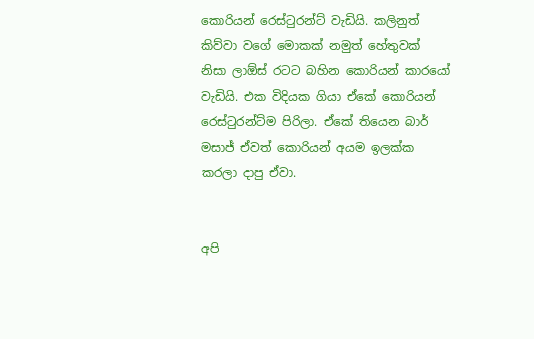කොරියන් රෙස්ටුරන්ට් වැඩියි. කලිනුත් කිව්වා වගේ මොකක් නමුත් හේතුවක් නිසා ලාඕස් රටට බහින කොරියන් කාරයෝ වැඩියි. එක විදියක ගියා ඒකේ කොරියන් රෙස්ටුරන්ට්ම පිරිලා. ඒකේ තියෙන බාර් මසාජ් ඒවත් කොරියන් අයම ඉලක්ක කරලා දාපු ඒවා.


අපි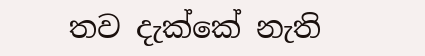තව දැක්කේ නැති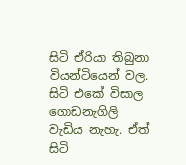සිටි ඒරියා තිබුනා වියන්ටියෙන් වල. සිටි එකේ විසාල ගොඩනැගිලි වැඩිය නැහැ. ඒත් සිටි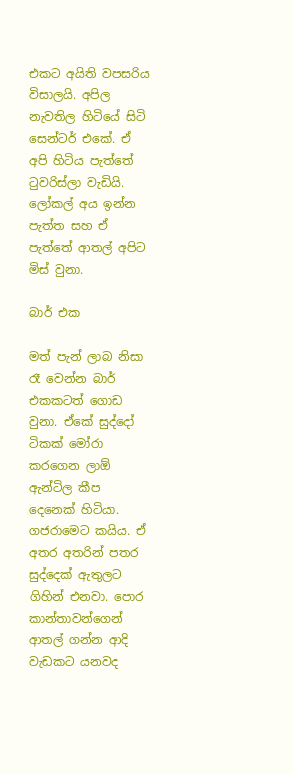එකට අයිති වපසරිය විසාලයි. අපිල නැවතිල හිටියේ සිටි සෙන්ටර් එකේ. ඒ අපි හිටිය පැත්තේ ටුවරිස්ලා වැඩියි. ලෝකල් අය ඉන්න පැත්ත සහ ඒ පැත්තේ ආතල් අපිට මිස් වුනා.

බාර් එක

මත් පැන් ලාබ නිසා රෑ වෙන්න බාර් එකකටත් ගොඩ වුනා. ඒකේ සුද්දෝ ටිකක් මෝරා කරගෙන ලාඕ ඇන්ටිල කීප දෙනෙක් හිටියා. ගජරාමෙට කයිය. ඒ අතර අතරින් පතර සුද්දෙක් ඇතුලට ගිහින් එනවා. පොර කාන්තාවන්ගෙන් ආතල් ගන්න ආදි වැඩකට යනවද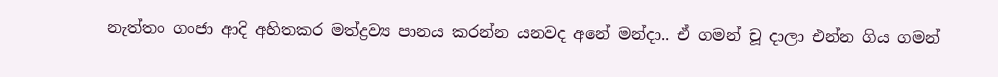නැත්තං ගංජා ආදි අහිතකර මත්ද්‍රව්‍ය පානය කරන්න යනවද අනේ මන්දා.. ඒ ගමන් චූ දාලා එන්න ගිය ගමන්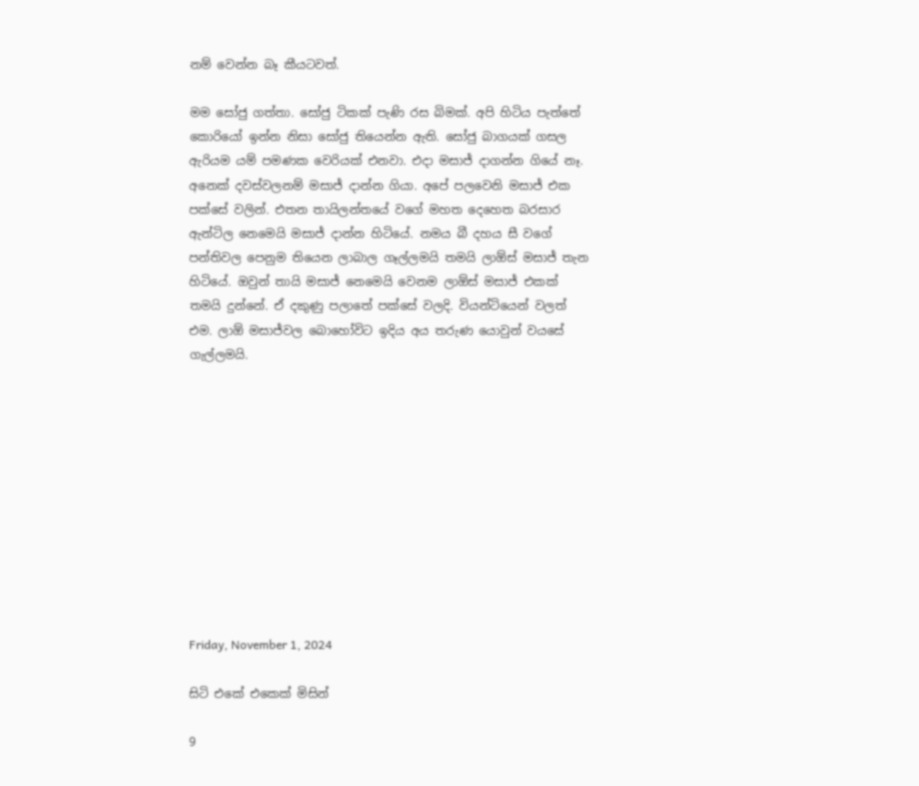නම් වෙන්න බෑ කීයටවත්.

මම සෝජු ගත්තා. සෝජු ටිකක් පැණි රස බිමක්. අපි හිටිය පැත්තේ කොරියෝ ඉන්න නිසා සෝජු තියෙන්න ඇති. සෝජු බාගයක් ගසල ඇරියම යම් පමණක වෙරියක් එනවා. එදා මසාජ් දාගන්න ගියේ නෑ. අනෙක් දවස්වලනම් මසාජ් දාන්න ගියා. අපේ පලවෙනි මසාජ් එක පක්සේ වලින්. එතන තායිලන්තයේ වගේ මහත දෙහෙත බරසාර ඇන්ටිල නෙමෙයි මසාජ් දාන්න හිටියේ. නමය බී දහය සී වගේ පන්තිවල පෙනුම තියෙන ලාබාල ගෑල්ලමයි තමයි ලාඕස් මසාජ් තැන හිටියේ. ඔවුන් තායි මසාජ් නෙමෙයි වෙනම ලාඕස් මසාජ් එකක් තමයි දුන්නේ. ඒ දකුණු පලාතේ පක්සේ වලදි. වියන්ටියෙන් වලත් එම. ලාඕ මසාජ්වල බොහෝවිට ඉදිය අය තරුණ යොවුන් වයසේ ගැල්ලමයි.











Friday, November 1, 2024

සිටි එකේ එකෙක් මිසින්

9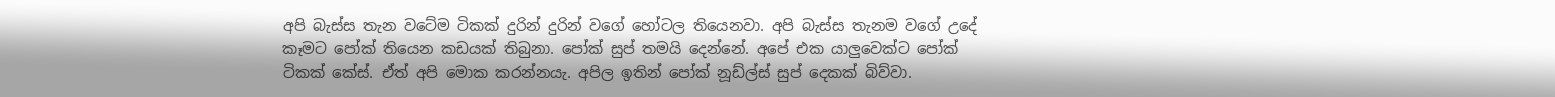අපි බැස්ස තැන වටේම ටිකක් දුරින් දුරින් වගේ හෝටල තියෙනවා. අපි බැස්ස තැනම වගේ උදේ කෑමට පෝක් තියෙන කඩයක් තිබුනා. පෝක් සුප් තමයි දෙන්නේ. අපේ එක යාලුවෙක්ට පෝක් ටිකක් කේස්. ඒත් අපි මොක කරන්නයැ. අපිල ඉතින් පෝක් නූඩ්ල්ස් සුප් දෙකක් බිව්වා.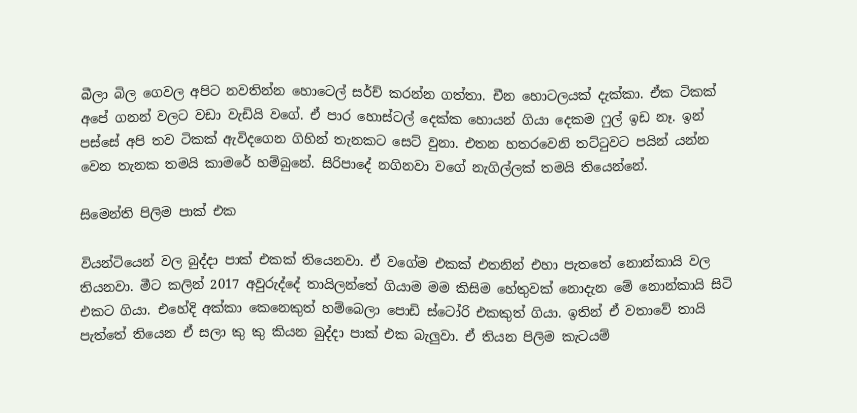බීලා බිල ගෙවල අපිට නවතින්න හොටෙල් සර්ච් කරන්න ගත්තා. චීන හොටලයක් දැක්කා. ඒක ටිකක් අපේ ගනන් වලට වඩා වැඩියි වගේ. ඒ පාර හොස්ටල් දෙක්ක හොයන් ගියා දෙකම ෆුල් ඉඩ නෑ. ඉන් පස්සේ අපි තව ටිකක් ඇවිදගෙන ගිහින් තැනකට සෙට් වුනා. එතන හතරවෙනි තට්ටුවට පයින් යන්න වෙන තැනක තමයි කාමරේ හම්බුනේ. සිරිපාදේ නගිනවා වගේ නැගිල්ලක් තමයි තියෙන්නේ.

සිමෙන්ති පිලිම පාක් එක

වියන්ටියෙන් වල බුද්දා පාක් එකක් තියෙනවා. ඒ වගේම එකක් එතනින් එහා පැතතේ නොන්කායි වල තියනවා. මීට කලින් 2017 අවුරුද්දේ තායිලන්තේ ගියාම මම කිසිම හේතුවක් නොදැන මේ නොන්කායි සිටි එකට ගියා. එහේදි අක්කා කෙනෙකුත් හම්බෙලා පොඩි ස්ටෝරි එකකුත් ගියා. ඉතින් ඒ වතාවේ තායි පැත්තේ තියෙන ඒ සලා කු කු කියන බුද්දා පාක් එක බැලුවා. ඒ තියන පිලිම කැටයම්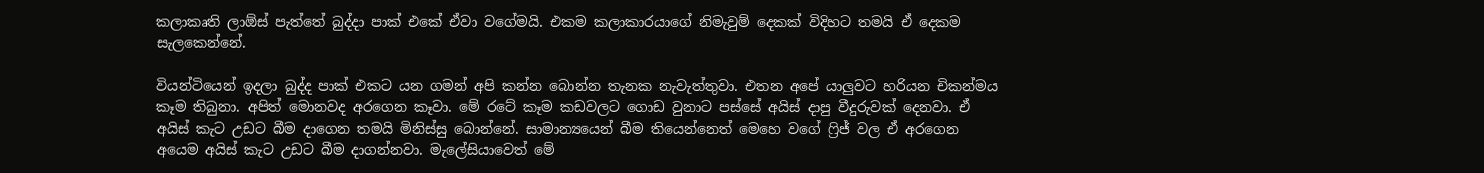කලාකෘති ලාඕස් පැත්තේ බුද්දා පාක් එකේ ඒවා වගේමයි. එකම කලාකාරයාගේ නිමැවුම් දෙකක් විදිහට තමයි ඒ දෙකම සැලකෙන්නේ.

වියන්ටියෙන් ඉදලා බුද්ද පාක් එකට යන ගමන් අපි කන්න බොන්න තැනක නැවැත්තුවා. එතන අපේ යාලුවට හරියන චිකන්මය කෑම තිබුනා. අපිත් මොනවද අරගෙන කෑවා. මේ රටේ කෑම කඩවලට ගොඩ වුනාට පස්සේ අයිස් දාපු වීදුරුවක් දෙනවා. ඒ අයිස් කැට උඩට බීම දාගෙන තමයි මිනිස්සු බොන්නේ. සාමාන්‍යයෙන් බීම තියෙන්නෙත් මෙහෙ වගේ ෆ්‍රිජ් වල ඒ අරගෙන අයෙම අයිස් කැට උඩට බීම දාගන්නවා. මැලේසියාවෙත් මේ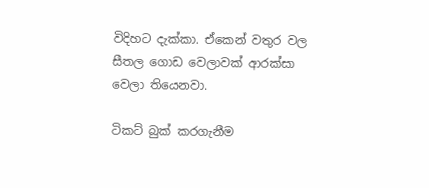විදිහට දැක්කා. ඒකෙන් වතුර වල සීතල ගොඩ වෙලාවක් ආරක්සා වෙලා තියෙනවා.

ටිකට් බුක් කරගැනීම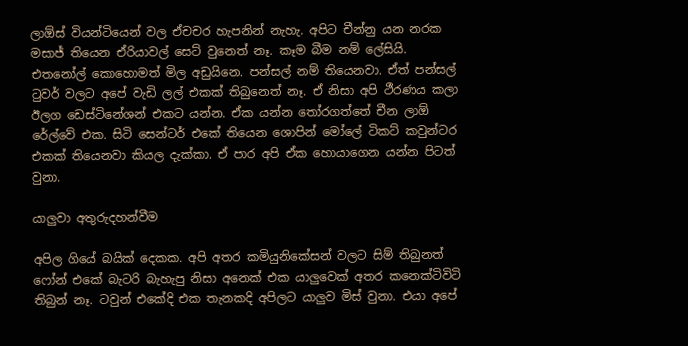ලාඕස් වියන්ටියෙන් වල ඒචචර හැපනින් නැහැ. අපිට චීන්නු යන නරක මසාජ් තියෙන ඒරියාවල් සෙට් වුනෙත් නෑ. කෑම බීම නම් ලේසියි. එතනෝල් කොහොමත් මිල අඩුයිනෙ. පන්සල් නම් තියෙනවා. ඒත් පන්සල් ටුවර් වලට අපේ වැඩි ලල් එකක් තිබුනෙත් නෑ. ඒ නිසා අපි ථීරණය කලා ඊලග ඩෙස්ටිනේශන් එකට යන්න. ඒක යන්න තෝරගත්තේ චීන ලාඕ රේල්වේ එක. සිටි සෙන්ටර් එකේ තියෙන ශොපින් මෝලේ ටිකට් කවුන්ටර එකක් තියෙනවා කියල දැක්කා. ඒ පාර අපි ඒක හොයාගෙන යන්න පිටත් වුනා.

යාලුවා අතුරුදහන්වීම

අපිල ගියේ බයික් දෙකක. අපි අතර කමියුනිකේසන් වලට සිම් තිබුනත් ෆෝන් එකේ බැටරි බැහැපු නිසා අනෙක් එක යාලුවෙක් අතර කනෙක්ටිවිටි තිබුන් නෑ. ටවුන් එකේදි එක තැනකදි අපිලට යාලුව මිස් වුනා. එයා අපේ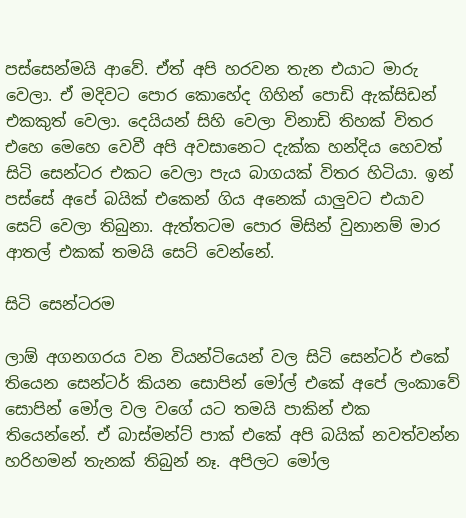පස්සෙන්මයි ආවේ. ඒත් අපි හරවන තැන එයාට මාරු වෙලා. ඒ මදිවට පොර කොහේද ගිහින් පොඩි ඇක්සිඩන් එකකුත් වෙලා. දෙයියන් සිහි වෙලා විනාඩි තිහක් විතර එහෙ මෙහෙ වෙවී අපි අවසානෙට දැක්ක හන්දිය හෙවත් සිටි සෙන්ටර එකට වෙලා පැය බාගයක් විතර හිටියා. ඉන් පස්සේ අපේ බයික් එකෙන් ගිය අනෙක් යාලුවට එයාව සෙට් වෙලා තිබුනා. ඇත්තටම පොර මිසින් වුනානම් මාර ආතල් එකක් තමයි සෙට් වෙන්නේ.

සිටි සෙන්ටරම

ලාඕ අගනගරය වන වියන්ටියෙන් වල සිටි සෙන්ටර් එකේ තියෙන සෙන්ටර් කියන සොපින් මෝල් එකේ අපේ ලංකාවේ සොපින් මෝල වල වගේ යට තමයි පාකින් එක තියෙන්නේ. ඒ බාස්මන්ට් පාක් එකේ අපි බයික් නවත්වන්න හරිහමන් තැනක් තිබුන් නෑ. අපිලට මෝල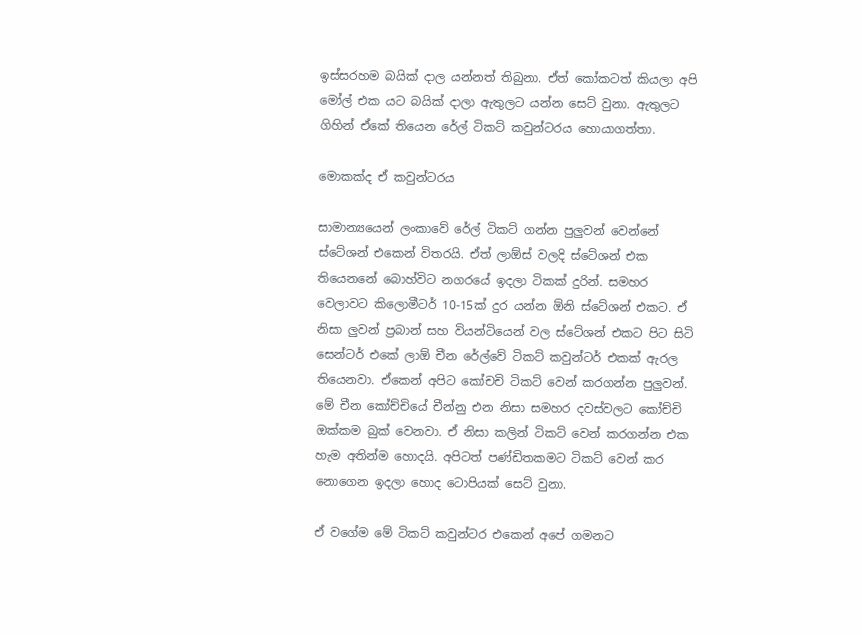ඉස්සරහම බයික් දාල යන්නත් තිබුනා. ඒත් කෝකටත් කියලා අපි මෝල් එක යට බයික් දාලා ඇතුලට යන්න සෙට් වුනා. ඇතුලට ගිහින් ඒකේ තියෙන රේල් ටිකට් කවුන්ටරය හොයාගත්තා.

මොකක්ද ඒ කවුන්ටරය

සාමාන්‍යයෙන් ලංකාවේ රේල් ටිකට් ගන්න පුලුවන් වෙන්නේ ස්ටේශන් එකෙන් විතරයි. ඒත් ලාඕස් වලදි ස්ටේශන් එක තියෙනනේ බොහ්විට නගරයේ ඉදලා ටිකක් දුරින්. සමහර වෙලාවට කිලොමීටර් 10-15ක් දුර යන්න ඕනි ස්ටේශන් එකට. ඒ නිසා ලුවන් ප්‍රබාන් සහ වියන්ටියෙන් වල ස්ටේශන් එකට පිට සිටි සෙන්ටර් එකේ ලාඕ චීන රේල්වේ ටිකට් කවුන්ටර් එකක් ඇරල තියෙනවා. ඒකෙන් අපිට කෝචචි ටිකට් වෙන් කරගන්න පුලුවන්. මේ චීන කෝච්චියේ චීන්නු එන නිසා සමහර දවස්වලට කෝච්චි ඔක්කම බුක් වෙනවා. ඒ නිසා කලින් ටිකට් වෙන් කරගන්න එක හැම අතින්ම හොදයි. අපිටත් පණ්ඩිතකමට ටිකට් වෙන් කර නොගෙන ඉදලා හොද ටොපියක් සෙට් වුනා.

ඒ වගේම මේ ටිකට් කවුන්ටර එකෙන් අපේ ගමනට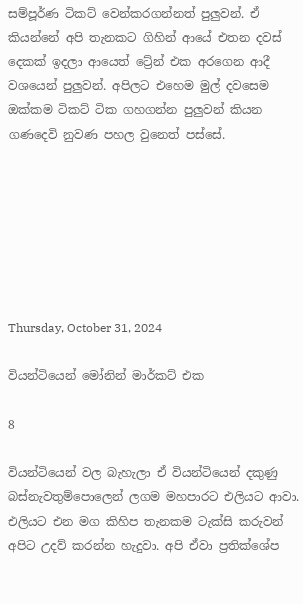සම්පූර්ණ ටිකට් වෙන්කරගන්නත් පුලුවන්. ඒ කියන්නේ අපි තැනකට ගිහින් ආයේ එතන දවස් දෙකක් ඉදලා ආයෙත් ට්‍රේන් එක අරගෙන ආදී වශයෙන් පුලුවන්. අපිලට එහෙම මුල් දවසෙම ඔක්කම ටිකට් ටික ගහගන්න පුලුවන් කියන ගණදෙවි නුවණ පහල වුනෙත් පස්සේ.







Thursday, October 31, 2024

වියන්ටියෙන් මෝනින් මාර්කට් එක

8

වියන්ටියෙන් වල බැහැලා ඒ වියන්ටියෙන් දකුණු බස්නැවතුම්පොලෙන් ලගම මහපාරට එලියට ආවා. එලියට එන මග කිහිප තැනකම ටැක්සි කරුවන් අපිට උදව් කරන්න හැදුවා. අපි ඒවා ප්‍රතික්ශේප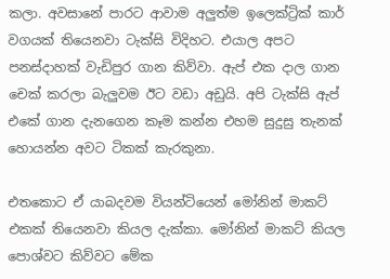කලා. අවසානේ පාරට ආවාම අලුත්ම ඉලෙක්ට්‍රික් කාර් වගයක් තියෙනවා ටැක්සි විදිහට. එයාල අපට පනස්දාහක් වැඩිපුර ගාන කිව්වා. ඇප් එක දාල ගාන චෙක් කරලා බැලුවම ඊට වඩා අඩුයි. අපි ටැක්සි ඇප් එකේ ගාන දැනගෙන කෑම කන්න එහම සුදුසු තැනක් හොයන්න අවට ටිකක් කැරකුනා.

එතකොට ඒ යාබදවම වියන්ටියෙන් මෝනින් මාකට් එකක් තියෙනවා කියල දැක්කා. මෝනින් මාකට් කියල පොශ්වට කිව්වට මේක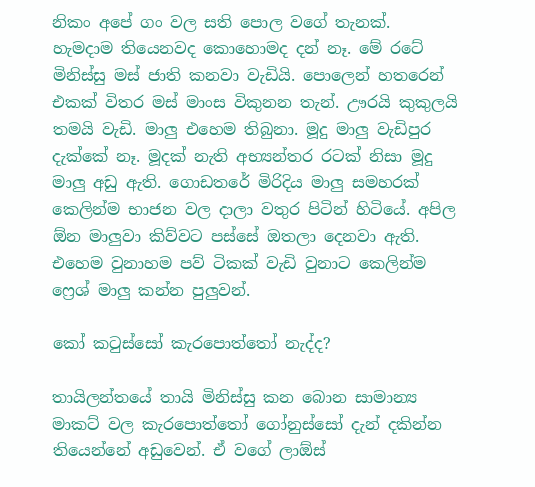නිකං අපේ ගං වල සති පොල වගේ තැනක්. හැමදාම තියෙනවද කොහොමද දන් නෑ. මේ රටේ මිනිස්සු මස් ජාති කනවා වැඩියි. පොලෙන් හතරෙන් එකක් විතර මස් මාංස විකුනන තැන්. ඌරයි කුකුලයි තමයි වැඩි. මාලු එහෙම තිබුනා. මූදු මාලු වැඩිපුර දැක්කේ නෑ. මූදක් නැති අභ්‍යන්තර රටක් නිසා මූදු මාලු අඩු ඇති. ගොඩතරේ මිරිදිය මාලු සමහරක් කෙලින්ම භාජන වල දාලා වතුර පිටින් හිටියේ. අපිල ඕන මාලුවා කිව්වට පස්සේ ඔතලා දෙනවා ඇති. එහෙම වුනාහම පව් ටිකක් වැඩි වුනාට කෙලින්ම ෆ්‍රෙශ් මාලු කන්න පුලුවන්.

කෝ කටුස්සෝ කැරපොත්තෝ නැද්ද?

තායිලන්තයේ තායි මිනිස්සු කන බොන සාමාන්‍ය මාකට් වල කැරපොත්තෝ ගෝනුස්සෝ දැන් දකින්න තියෙන්නේ අඩුවෙන්. ඒ වගේ ලාඕස්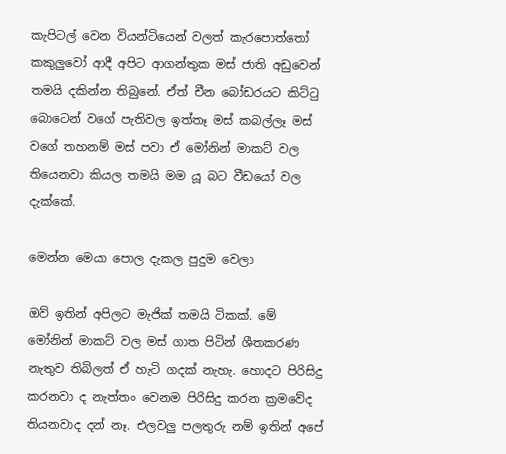කැපිටල් වෙන වියන්ටියෙන් වලත් කැරපොත්තෝ කකුලුවෝ ආදී අපිට ආගන්තුක මස් ජාති අඩුවෙන් තමයි දකින්න තිබුනේ. ඒත් චීන බෝඩරයට කිට්ටු බොටෙන් වගේ පැතිවල ඉත්තෑ මස් කබල්ලෑ මස් වගේ තහනම් මස් පවා ඒ මෝනින් මාකට් වල තියෙනවා කියල තමයි මම යූ බට වීඩයෝ වල දැක්කේ.

මෙන්න මෙයා පොල දැකල පුදුම වෙලා

ඔව් ඉතින් අපිලට මැජික් තමයි ටිකක්. මේ මෝනින් මාකට් වල මස් ගාත පිටින් ශීතකරණ නැතුව තිබිලත් ඒ හැටි ගදක් නැහැ. හොදට පිරිසිදු කරනවා ද නැත්තං වෙනම පිරිසිදු කරන ක්‍රමවේද තියනවාද දන් නෑ. එලවලු පලතුරු නම් ඉතින් අපේ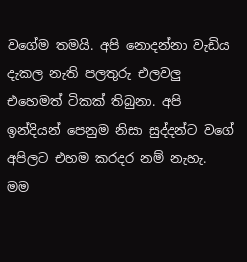වගේම තමයි. අපි නොදන්නා වැඩිය දැකල නැති පලතුරු එලවලු එහෙමත් ටිකක් තිබුනා. අපි ඉන්දියන් පෙනුම නිසා සුද්දන්ට වගේ අපිලට එහම කරදර නම් නැහැ. මම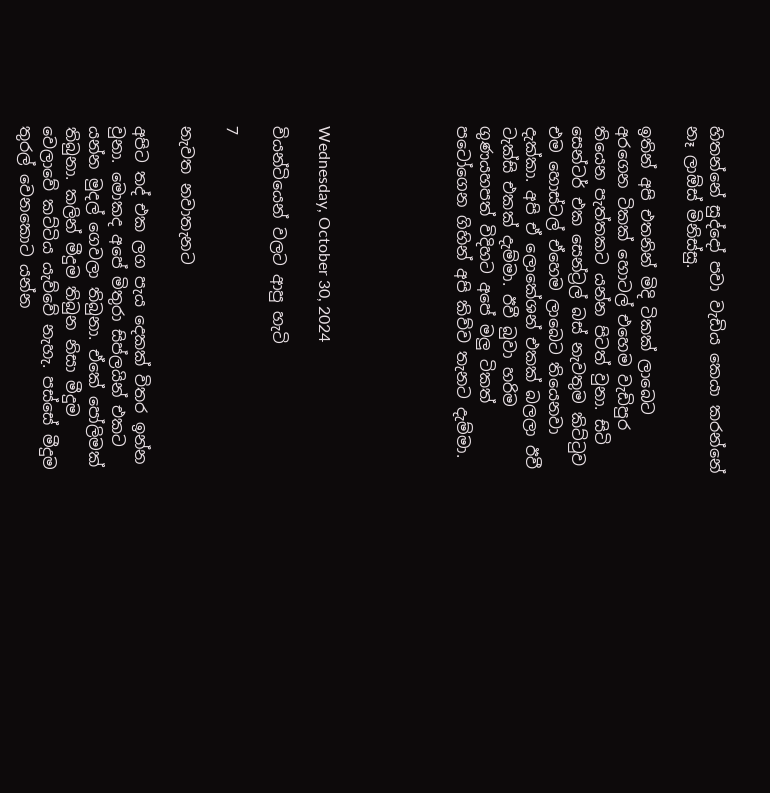හිතන්නේ සුද්දෝ පවා වැඩිය කෙයා කරන්නේ නෑ ලාඕස් මිනිස්සු.

ඉතින් අපි එතනින් මිදි ටිකක් ලාබෙට අරගෙන ටිකක් හොටල් එහෙම වැඩිපුර තියෙන පැත්තකට යන්න පිටත් වුනා. සිටි සෙන්ටර් එක සෙන්ට්‍රල් බස් නැවතුම කිට්ටුව එම හොස්ටල් ඒහෙම ලාබෙට තියෙනවා දැක්කා. අපි ඒ ලොකේශන් එකක් බලලා ඊවී ටැක්සි එකක් දැම්මා. ඊවී බුවා හරිම ගුණයහපත් විදිහට අපේ මලු ටිකත් පටෝගෙන ගිහින් අපි කිව්ව තැනට දැම්මා.





Wednesday, October 30, 2024

වියන්ටියෙන් වලට ආපු හැටි

7

නැවත නවාතැනට

අපිට තද් එක ලග පැය දෙකක් විතර ඉන්න වුනා. මොකද අපේ මිතුරා සිප්ලයින් එකට යන්න මුදල් ගෙවලා තිබුනා. ඒකේ පෝලිමක් තිබුනා. කලින් මීදුම තිබුන නිසා මීදුම වෙලාවේ කට්ටිය යැව්වේ නැහැ. පස්සේ මීදුම තුරල් වෙනකොට යන්න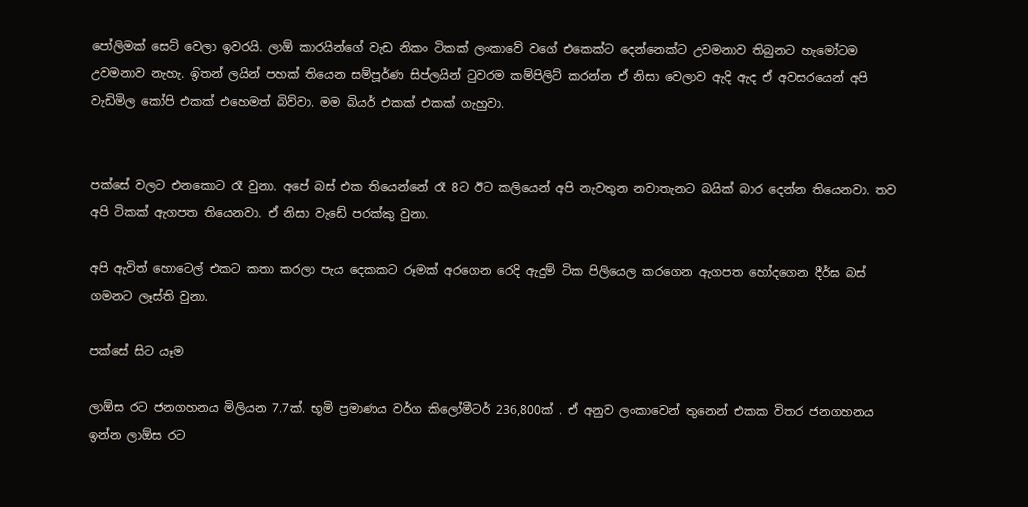පෝලිමක් සෙට් වෙලා ඉවරයි. ලාඕ කාරයින්ගේ වැඩ නිකං ටිකක් ලංකාවේ වගේ එකෙක්ට දෙන්නෙක්ට උවමනාව තිබුනට හැමෝටම උවමනාව නැහැ. ඉිතන් ලයින් පහක් තියෙන සම්පූර්ණ සිප්ලයින් ටුවරම කම්පිලිට් කරන්න ඒ නිසා වෙලාව ඇදි ඇද ඒ අවසරයෙන් අපි වැඩිමිල කෝපි එකක් එහෙමත් බිව්වා. මම බියර් එකක් එකක් ගැහුවා.


පක්සේ වලට එනකොට රෑ වුනා. අපේ බස් එක තියෙන්නේ රෑ 8ට ඊට කලියෙන් අපි නැවතුන නවාතැනට බයික් බාර දෙන්න තියෙනවා. තව අපි ටිකක් ඇගපත තියෙනවා. ඒ නිසා වැඩේ පරක්කු වුනා.

අපි ඇවිත් හොටෙල් එකට කතා කරලා පැය දෙකකට රූමක් අරගෙන රෙදි ඇදුම් ටික පිලියෙල කරගෙන ඇගපත හෝදගෙන දීර්ඝ බස් ගමනට ලෑස්ති වුනා.

පක්සේ සිට යෑම

ලාඕස රට ජනගහනය මිලියන 7.7ක්. භූමි ප්‍රමාණය වර්ග කිලෝමීටර් 236,800ක් . ඒ අනුව ලංකාවෙන් තුනෙන් එකක විතර ජනගහනය ඉන්න ලාඕස රට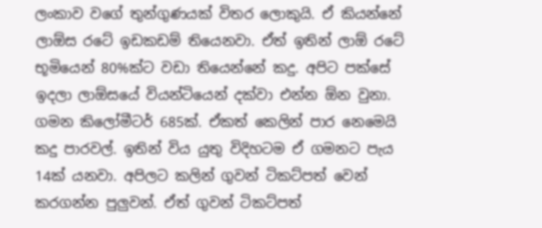ලංකාව වගේ තුන්ගුණයක් විතර ලොකුයි. ඒ කියන්නේ ලාඕස රටේ ඉඩකඩම් තියෙනවා. ඒත් ඉතින් ලාඕ රටේ භූමියෙන් 80%ක්ට වඩා තියෙන්නේ කදු. අපිට පක්සේ ඉදලා ලාඕසයේ වියන්ටියෙන් දක්වා එන්න ඕන වුනා. ගමන කිලෝමීටර් 685ක්. ඒකත් කෙලින් පාර නෙමෙයි කදු පාරවල්. ඉතින් විය යුතු විදිහටම ඒ ගමනට පැය 14ක් යනවා. අපිලට කලින් ගුවන් ටිකට්පත් වෙන් කරගන්න පුලුවන්. ඒත් ගුවන් ටිකට්පත්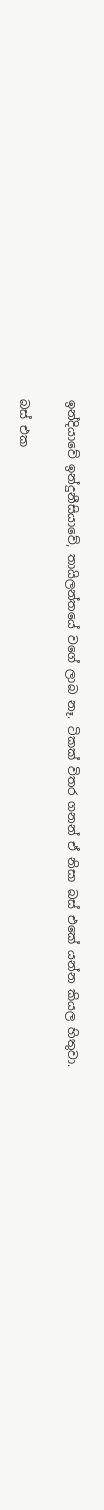ඉන්දියාවේ ඉන්දුනීසියාවේ, තායිලන්තයේ වගේ ලාබ නෑ. ටිකක් විතර ගනන් ඒ නිසා බස් එකේ යන්න කියල හිතුවා.

බස් එක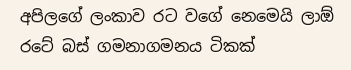අපිලගේ ලංකාව රට වගේ නෙමෙයි ලාඕ රටේ බස් ගමනාගමනය ටිකක්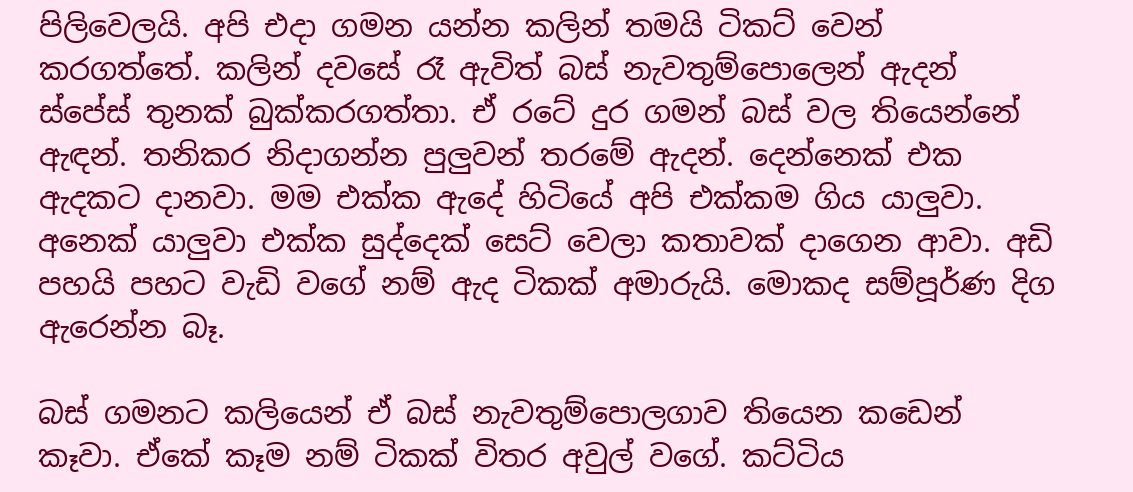පිලිවෙලයි. අපි එදා ගමන යන්න කලින් තමයි ටිකට් වෙන් කරගත්තේ. කලින් දවසේ රෑ ඇවිත් බස් නැවතුම්පොලෙන් ඇදන් ස්පේස් තුනක් බුක්කරගත්තා. ඒ රටේ දුර ගමන් බස් වල තියෙන්නේ ඇඳන්. තනිකර නිදාගන්න පුලුවන් තරමේ ඇදන්. දෙන්නෙක් එක ඇදකට දානවා. මම එක්ක ඇදේ හිටියේ අපි එක්කම ගිය යාලුවා. අනෙක් යාලුවා එක්ක සුද්දෙක් සෙට් වෙලා කතාවක් දාගෙන ආවා. අඩි පහයි පහට වැඩි වගේ නම් ඇද ටිකක් අමාරුයි. මොකද සම්පූර්ණ දිග ඇරෙන්න බෑ.

බස් ගමනට කලියෙන් ඒ බස් නැවතුම්පොලගාව තියෙන කඩෙන් කෑවා. ඒකේ කෑම නම් ටිකක් විතර අවුල් වගේ. කට්ටිය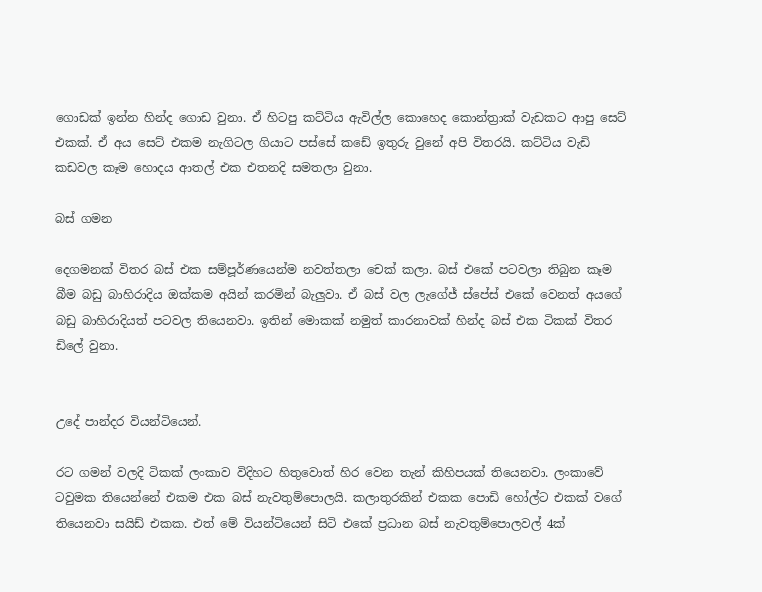ගොඩක් ඉන්න හින්ද ගොඩ වුනා. ඒ හිටපු කට්ටිය ඇවිල්ල කොහෙද කොන්ත්‍රාක් වැඩකට ආපු සෙට් එකක්. ඒ අය සෙට් එකම නැගිටල ගියාට පස්සේ කඩේ ඉතුරු වුනේ අපි විතරයි. කට්ටිය වැඩි කඩවල කෑම හොදය ආතල් එක එතනදි සමතලා වුනා.

බස් ගමන

දෙගමනක් විතර බස් එක සම්පූර්ණයෙන්ම නවත්තලා චෙක් කලා. බස් එකේ පටවලා තිබුන කෑම බීම බඩු බාහිරාදිය ඔක්කම අයින් කරමින් බැලුවා. ඒ බස් වල ලැගේජ් ස්පේස් එකේ වෙනත් අයගේ බඩු බාහිරාදියත් පටවල තියෙනවා. ඉතින් මොකක් නමුත් කාරනාවක් හින්ද බස් එක ටිකක් විතර ඩිලේ වුනා.


උදේ පාන්දර වියන්ටියෙන්.

රට ගමන් වලදි ටිකක් ලංකාව විදිහට හිතුවොත් හිර වෙන තැන් කිහිපයක් තියෙනවා. ලංකාවේ ටවුමක තියෙන්නේ එකම එක බස් නැවතුම්පොලයි. කලාතුරකින් එකක පොඩි හෝල්ට එකක් වගේ තියෙනවා සයිඩ් එකක. එත් මේ වියන්ටියෙන් සිටි එකේ ප්‍රධාන බස් නැවතුම්පොලවල් 4ක්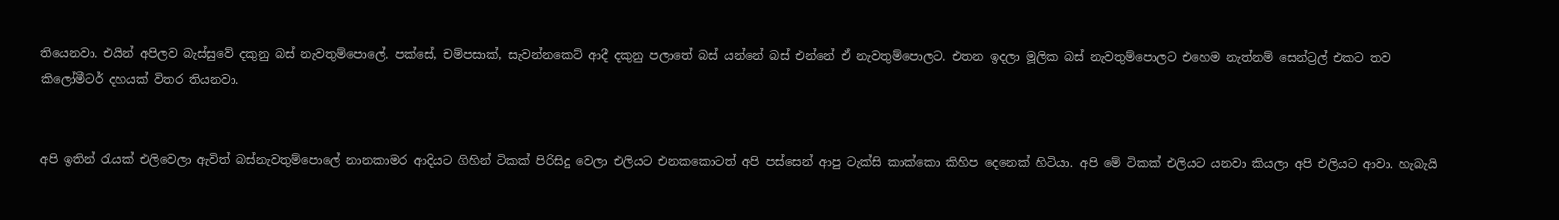තියෙනවා. එයින් අපිලව බැස්සුවේ දකුනු බස් නැවතුම්පොලේ. පක්සේ, චම්පසාක්, සැවන්නකෙට් ආදී දකුනු පලාතේ බස් යන්නේ බස් එන්නේ ඒ නැවතුම්පොලට. එතන ඉදලා මූලික බස් නැවතුම්පොලට එහෙම නැත්නම් සෙන්ට්‍රල් එකට තව කිලෝමීටර් දහයක් විතර තියනවා.


අපි ඉතින් රැයක් එලිවෙලා ඇවිත් බස්නැවතුම්පොලේ නානකාමර ආදියට ගිහින් ටිකක් පිරිසිදු වෙලා එලියට එනකකොටත් අපි පස්සෙන් ආපු ටැක්සි කාක්කො කිහිප දෙනෙක් හිටියා. අපි මේ ටිකක් එලියට යනවා කියලා අපි එලියට ආවා. හැබැයි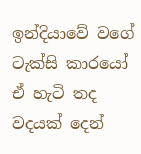ඉන්දියාවේ වගේ ටැක්සි කාරයෝ ඒ හැටි තද වදයක් දෙන්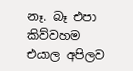නෑ. බෑ එපා කිව්වහම එයාල අපිලව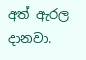අත් ඇරල දානවා.